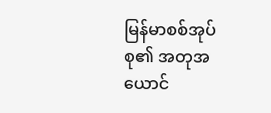မြန်မာစစ်အုပ်စု၏ အတုအယောင်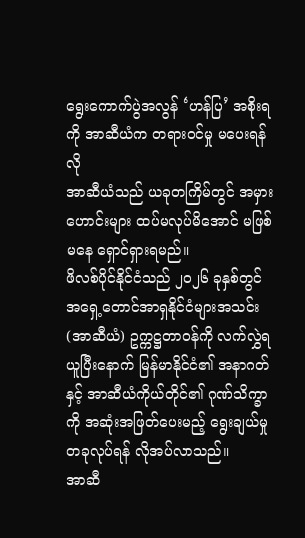ရွေးကောက်ပွဲအလွန် ‘ဟန်ပြ’ အစိုးရကို အာဆီယံက တရားဝင်မှု မပေးရန်လို
အာဆီယံသည် ယခုတကြိမ်တွင် အမှားဟောင်းများ ထပ်မလုပ်မိအောင် မဖြစ်မနေ ရှောင်ရှားရမည်။
ဖိလစ်ပိုင်နိုင်ငံသည် ၂၀၂၆ ခုနှစ်တွင် အရှေ့တောင်အာရှနိုင်ငံများအသင်း (အာဆီယံ) ဥက္ကဋ္ဌတာဝန်ကို လက်လွှဲရယူပြီးနောက် မြန်မာနိုင်ငံ၏ အနာဂတ်နှင့် အာဆီယံကိုယ်တိုင်၏ ဂုဏ်သိက္ခာကို အဆုံးအဖြတ်ပေးမည့် ရွေးချယ်မှုတခုလုပ်ရန် လိုအပ်လာသည်။
အာဆီ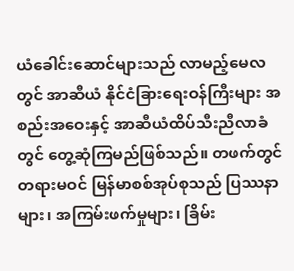ယံခေါင်းဆောင်များသည် လာမည့်မေလတွင် အာဆီယံ နိုင်ငံခြားရေးဝန်ကြီးများ အစည်းအဝေးနှင့် အာဆီယံထိပ်သီးညီလာခံတွင် တွေ့ဆုံကြမည်ဖြစ်သည်။ တဖက်တွင် တရားမဝင် မြန်မာစစ်အုပ်စုသည် ပြဿနာများ၊ အကြမ်းဖက်မှုများ၊ ခြိမ်း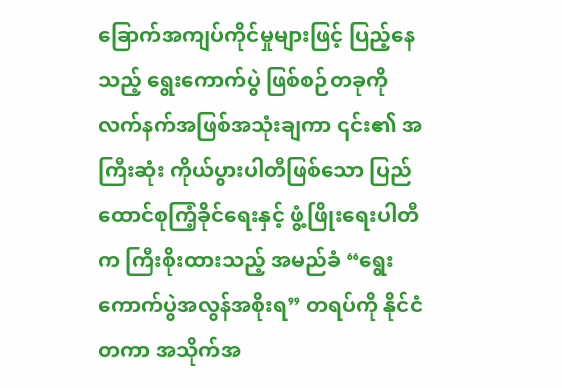ခြောက်အကျပ်ကိုင်မှုများဖြင့် ပြည့်နေသည့် ရွေးကောက်ပွဲ ဖြစ်စဉ်တခုကို လက်နက်အဖြစ်အသုံးချကာ ၎င်း၏ အကြီးဆုံး ကိုယ်ပွားပါတီဖြစ်သော ပြည်ထောင်စုကြံ့ခိုင်ရေးနှင့် ဖွံ့ဖြိုးရေးပါတီက ကြီးစိုးထားသည့် အမည်ခံ “ရွေးကောက်ပွဲအလွန်အစိုးရ” တရပ်ကို နိုင်ငံတကာ အသိုက်အ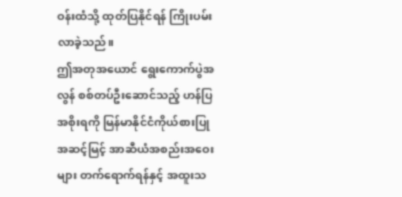ဝန်းထံသို့ ထုတ်ပြနိုင်ရန် ကြိုးပမ်းလာခဲ့သည်။
ဤအတုအယောင် ရွေးကောက်ပွဲအလွန် စစ်တပ်ဦးဆောင်သည့် ဟန်ပြအစိုးရကို မြန်မာနိုင်ငံကိုယ်စားပြု အဆင့်မြင့် အာဆီယံအစည်းအဝေးများ တက်ရောက်ရန်နှင့် အထူးသ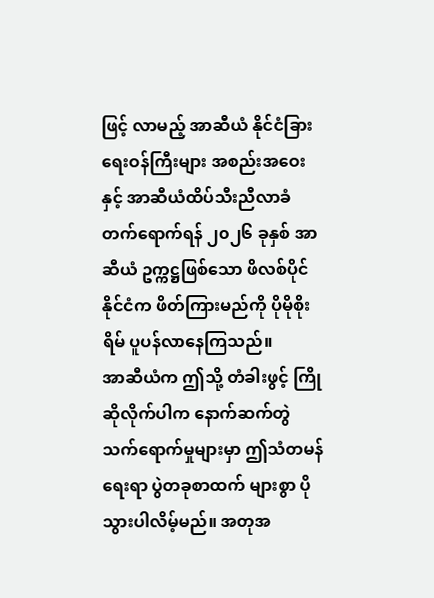ဖြင့် လာမည့် အာဆီယံ နိုင်ငံခြားရေးဝန်ကြီးများ အစည်းအဝေးနှင့် အာဆီယံထိပ်သီးညီလာခံ တက်ရောက်ရန် ၂၀၂၆ ခုနှစ် အာဆီယံ ဥက္ကဋ္ဌဖြစ်သော ဖိလစ်ပိုင်နိုင်ငံက ဖိတ်ကြားမည်ကို ပိုမိုစိုးရိမ် ပူပန်လာနေကြသည်။
အာဆီယံက ဤသို့ တံခါးဖွင့် ကြိုဆိုလိုက်ပါက နောက်ဆက်တွဲ သက်ရောက်မှုများမှာ ဤသံတမန်ရေးရာ ပွဲတခုစာထက် များစွာ ပိုသွားပါလိမ့်မည်။ အတုအ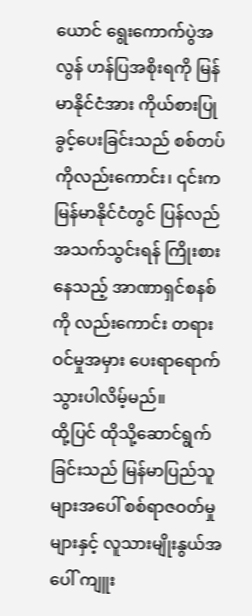ယောင် ရွေးကောက်ပွဲအလွန် ဟန်ပြအစိုးရကို မြန်မာနိုင်ငံအား ကိုယ်စားပြုခွင့်ပေးခြင်းသည် စစ်တပ်ကိုလည်းကောင်း၊ ၎င်းက မြန်မာနိုင်ငံတွင် ပြန်လည်အသက်သွင်းရန် ကြိုးစားနေသည့် အာဏာရှင်စနစ်ကို လည်းကောင်း တရားဝင်မှုအမှား ပေးရာရောက်သွားပါလိမ့်မည်။
ထို့ပြင် ထိုသို့ဆောင်ရွက်ခြင်းသည် မြန်မာပြည်သူများအပေါ် စစ်ရာဇဝတ်မှုများနှင့် လူသားမျိုးနွယ်အပေါ် ကျူး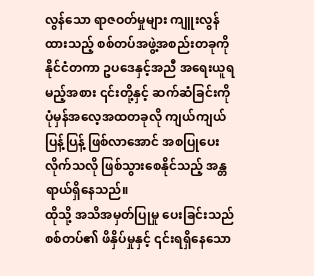လွန်သော ရာဇဝတ်မှုများ ကျူးလွန်ထားသည့် စစ်တပ်အဖွဲ့အစည်းတခုကို နိုင်ငံတကာ ဥပဒေနှင့်အညီ အရေးယူရမည့်အစား ၎င်းတို့နှင့် ဆက်ဆံခြင်းကို ပုံမှန်အလေ့အထတခုလို ကျယ်ကျယ်ပြန့်ပြန့် ဖြစ်လာအောင် အစပြုပေးလိုက်သလို ဖြစ်သွားစေနိုင်သည့် အန္တရာယ်ရှိနေသည်။
ထိုသို့ အသိအမှတ်ပြုမှု ပေးခြင်းသည် စစ်တပ်၏ ဖိနှိပ်မှုနှင့် ၎င်းရရှိနေသော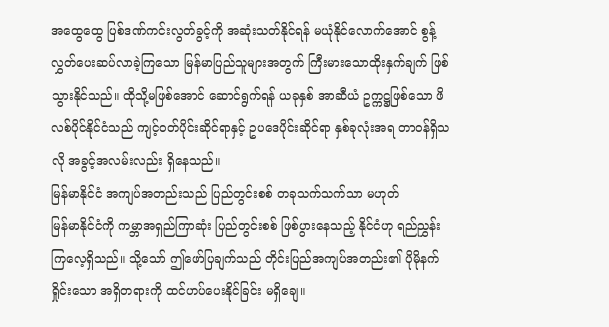အထွေထွေ ပြစ်ဒဏ်ကင်းလွတ်ခွင့်ကို အဆုံးသတ်နိုင်ရန် မယုံနိုင်လောက်အောင် စွန့်လွှတ်ပေးဆပ်လာခဲ့ကြသော မြန်မာပြည်သူများအတွက် ကြီးမားသောထိုးနှက်ချက် ဖြစ်သွားနိုင်သည်။ ထိုသို့မဖြစ်အောင် ဆောင်ရွက်ရန် ယခုနှစ် အာဆီယံ ဥက္ကဋ္ဌဖြစ်သော ဖိလစ်ပိုင်နိုင်ငံသည် ကျင့်ဝတ်ပိုင်းဆိုင်ရာနှင့် ဥပဒေပိုင်းဆိုင်ရာ နှစ်ခုလုံးအရ တာဝန်ရှိသလို အခွင့်အလမ်းလည်း ရှိနေသည်။
မြန်မာနိုင်ငံ အကျပ်အတည်းသည် ပြည်တွင်းစစ် တခုသက်သက်သာ မဟုတ်
မြန်မာနိုင်ငံကို ကမ္ဘာအရှည်ကြာဆုံး ပြည်တွင်းစစ် ဖြစ်ပွားနေသည့် နိုင်ငံဟု ရည်ညွှန်းကြလေ့ရှိသည်။ သို့သော် ဤဖော်ပြချက်သည် တိုင်းပြည်အကျပ်အတည်း၏ ပိုမိုနက်ရှိုင်းသော အရှိတရားကို ထင်ဟပ်ပေးနိုင်ခြင်း မရှိချေ။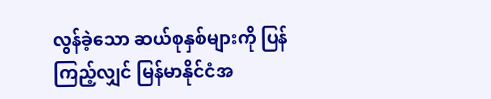လွန်ခဲ့သော ဆယ်စုနှစ်များကို ပြန်ကြည့်လျှင် မြန်မာနိုင်ငံအ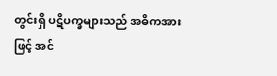တွင်းရှိ ပဋိပက္ခများသည် အဓိကအားဖြင့် အင်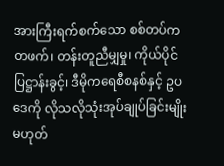အားကြီးရက်စက်သော စစ်တပ်က တဖက်၊ တန်းတူညီမျှမှု၊ ကိုယ်ပိုင်ပြဋ္ဌာန်းခွင့်၊ ဒီမိုကရေစီစနစ်နှင့် ဥပဒေကို လိုသလိုသုံးအုပ်ချုပ်ခြင်းမျိုး မဟုတ်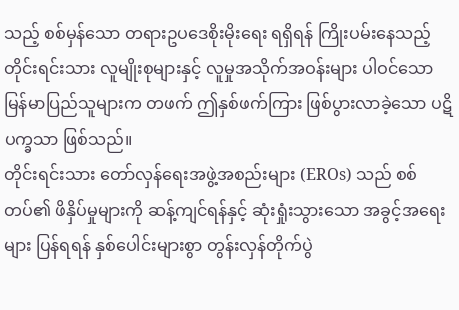သည့် စစ်မှန်သော တရားဥပဒေစိုးမိုးရေး ရရှိရန် ကြိုးပမ်းနေသည့် တိုင်းရင်းသား လူမျိုးစုများနှင့် လူမှုအသိုက်အဝန်းများ ပါဝင်သော မြန်မာပြည်သူများက တဖက် ဤနှစ်ဖက်ကြား ဖြစ်ပွားလာခဲ့သော ပဋိပက္ခသာ ဖြစ်သည်။
တိုင်းရင်းသား တော်လှန်ရေးအဖွဲ့အစည်းများ (EROs) သည် စစ်တပ်၏ ဖိနှိပ်မှုများကို ဆန့်ကျင်ရန်နှင့် ဆုံးရှုံးသွားသော အခွင့်အရေးများ ပြန်ရရန် နှစ်ပေါင်းများစွာ တွန်းလှန်တိုက်ပွဲ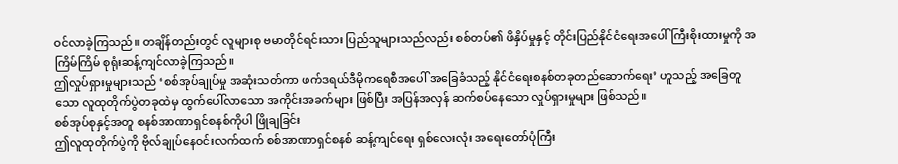ဝင်လာခဲ့ကြသည်။ တချိန်တည်းတွင် လူများစု ဗမာတိုင်ရင်းသား ပြည်သူများသည်လည်း စစ်တပ်၏ ဖိနှိပ်မှုနှင့် တိုင်းပြည်နိုင်ငံရေးအပေါ် ကြီးစိုးထားမှုကို အကြိမ်ကြိမ် စုရုံးဆန့်ကျင်လာခဲ့ကြသည်။
ဤလှုပ်ရှားမှုများသည် ‘စစ်အုပ်ချုပ်မှု အဆုံးသတ်ကာ ဖက်ဒရယ်ဒီမိုကရေစီအပေါ် အခြေခံသည့် နိုင်ငံရေးစနစ်တခုတည်ဆောက်ရေး’ ဟူသည့် အခြေတူသော လူထုတိုက်ပွဲတခုထဲမှ ထွက်ပေါ်လာသော အကိုင်းအခက်များ ဖြစ်ပြီး အပြန်အလှန် ဆက်စပ်နေသော လှုပ်ရှားမှုများ ဖြစ်သည်။
စစ်အုပ်စုနှင့်အတူ စနစ်အာဏာရှင်စနစ်ကိုပါ ဖြိုချခြင်း
ဤလူထုတိုက်ပွဲကို ဗိုလ်ချုပ်နေဝင်းလက်ထက် စစ်အာဏာရှင်စနစ် ဆန့်ကျင်ရေး ရှစ်လေးလုံး အရေးတော်ပုံကြီး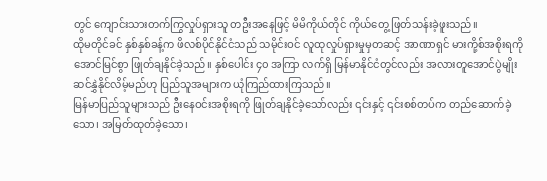တွင် ကျောင်းသားတက်ကြွလှုပ်ရှားသူ တဦးအနေဖြင့် မိမိကိုယ်တိုင် ကိုယ်တွေ့ ဖြတ်သန်းခဲ့ဖူးသည်။
ထိုမတိုင်ခင် နှစ်နှစ်ခန့်က ဖိလစ်ပိုင်နိုင်ငံသည် သမိုင်းဝင် လူထုလှုပ်ရှားမှုမှတဆင့် အာဏာရှင် မားကို့စ်အစိုးရကို အောင်မြင်စွာ ဖြုတ်ချနိုင်ခဲ့သည်။ နှစ်ပေါင်း ၄၀ အကြာ လက်ရှိ မြန်မာနိုင်ငံတွင်လည်း အလားတူအောင်ပွဲမျိုး ဆင်နွှဲနိုင်လိမ့်မည်ဟု ပြည်သူအများက ယုံကြည်ထားကြသည်။
မြန်မာပြည်သူများသည် ဦးနေဝင်းအစိုးရကို ဖြုတ်ချနိုင်ခဲ့သော်လည်း ၎င်းနှင့် ၎င်းစစ်တပ်က တည်ဆောက်ခဲ့သော၊ အမြတ်ထုတ်ခဲ့သော၊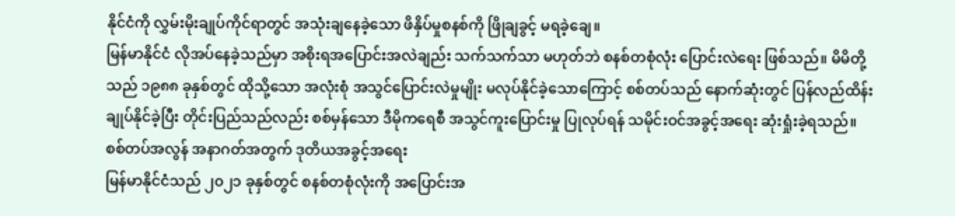နိုင်ငံကို လွှမ်းမိုးချုပ်ကိုင်ရာတွင် အသုံးချနေခဲ့သော ဖိနှိပ်မှုစနစ်ကို ဖြိုချခွင့် မရခဲ့ချေ။
မြန်မာနိုင်ငံ လိုအပ်နေခဲ့သည်မှာ အစိုးရအပြောင်းအလဲချည်း သက်သက်သာ မဟုတ်ဘဲ စနစ်တစုံလုံး ပြောင်းလဲရေး ဖြစ်သည်။ မိမိတို့သည် ၁၉၈၈ ခုနှစ်တွင် ထိုသို့သော အလုံးစုံ အသွင်ပြောင်းလဲမှုမျိုး မလုပ်နိုင်ခဲ့သောကြောင့် စစ်တပ်သည် နောက်ဆုံးတွင် ပြန်လည်ထိန်းချုပ်နိုင်ခဲ့ပြီး တိုင်းပြည်သည်လည်း စစ်မှန်သော ဒီမိုကရေစီ အသွင်ကူးပြောင်းမှု ပြုလုပ်ရန် သမိုင်းဝင်အခွင့်အရေး ဆုံးရှုံးခဲ့ရသည်။
စစ်တပ်အလွန် အနာဂတ်အတွက် ဒုတိယအခွင့်အရေး
မြန်မာနိုင်ငံသည် ၂၀၂၁ ခုနှစ်တွင် စနစ်တစုံလုံးကို အပြောင်းအ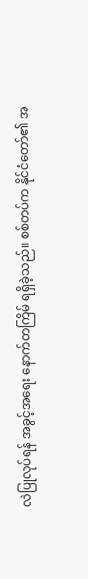လဲပြုလုပ်ရန် အခွင့်အရေး နောက်တကြိမ် ရရှိခဲ့သည်။ စစ်တပ်က နိုင်ငံတော်၏ အ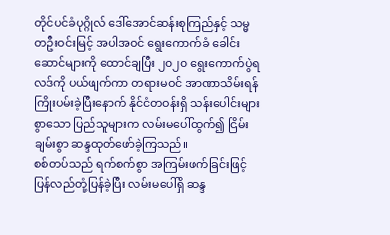တိုင်ပင်ခံပုဂ္ဂိုလ် ဒေါ်အောင်ဆန်းစုကြည်နှင့် သမ္မတဦးဝင်းမြင့် အပါအဝင် ရွေးကောက်ခံ ခေါင်းဆောင်များကို ထောင်ချပြီး ၂၀၂၀ ရွေးကောက်ပွဲရလဒ်ကို ပယ်ဖျက်ကာ တရားမဝင် အာဏာသိမ်းရန် ကြိုးပမ်းခဲ့ပြီးနောက် နိုင်ငံတဝန်းရှိ သန်းပေါင်းများစွာသော ပြည်သူများက လမ်းမပေါ်ထွက်၍ ငြိမ်းချမ်းစွာ ဆန္ဒထုတ်ဖော်ခဲ့ကြသည်။
စစ်တပ်သည် ရက်စက်စွာ အကြမ်းဖက်ခြင်းဖြင့် ပြန်လည်တုံ့ပြန်ခဲ့ပြီး လမ်းမပေါ်ရှိ ဆန္ဒ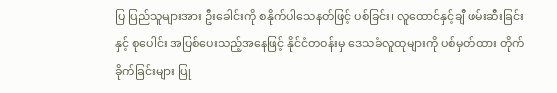ပြ ပြည်သူများအား ဦးခေါင်းကို စနိုက်ပါသေနတ်ဖြင့် ပစ်ခြင်း၊ လူထောင်နှင့်ချီ ဖမ်းဆီးခြင်းနှင့် စုပေါင်း အပြစ်ပေးသည့်အနေဖြင့် နိုင်ငံတဝန်းမှ ဒေသခံလူထုများကို ပစ်မှတ်ထား တိုက်ခိုက်ခြင်းများ ပြု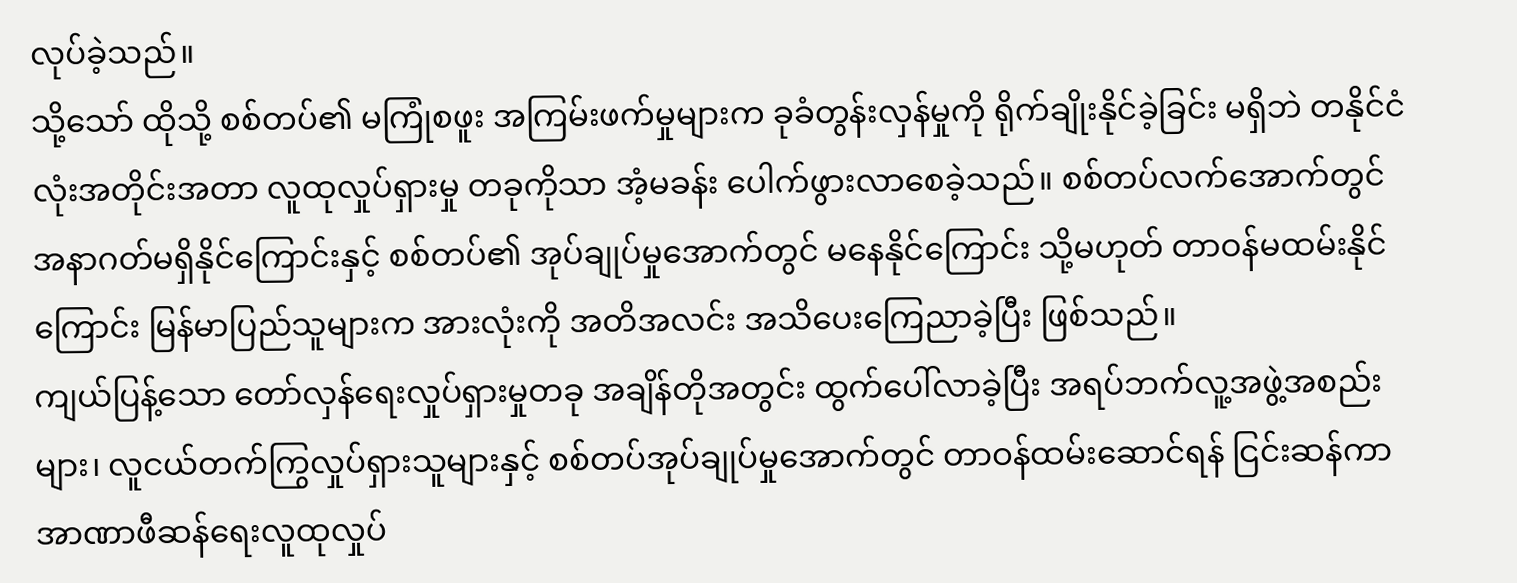လုပ်ခဲ့သည်။
သို့သော် ထိုသို့ စစ်တပ်၏ မကြုံစဖူး အကြမ်းဖက်မှုများက ခုခံတွန်းလှန်မှုကို ရိုက်ချိုးနိုင်ခဲ့ခြင်း မရှိဘဲ တနိုင်ငံလုံးအတိုင်းအတာ လူထုလှုပ်ရှားမှု တခုကိုသာ အံ့မခန်း ပေါက်ဖွားလာစေခဲ့သည်။ စစ်တပ်လက်အောက်တွင် အနာဂတ်မရှိနိုင်ကြောင်းနှင့် စစ်တပ်၏ အုပ်ချုပ်မှုအောက်တွင် မနေနိုင်ကြောင်း သို့မဟုတ် တာဝန်မထမ်းနိုင်ကြောင်း မြန်မာပြည်သူများက အားလုံးကို အတိအလင်း အသိပေးကြေညာခဲ့ပြီး ဖြစ်သည်။
ကျယ်ပြန့်သော တော်လှန်ရေးလှုပ်ရှားမှုတခု အချိန်တိုအတွင်း ထွက်ပေါ်လာခဲ့ပြီး အရပ်ဘက်လူ့အဖွဲ့အစည်းများ၊ လူငယ်တက်ကြွလှုပ်ရှားသူများနှင့် စစ်တပ်အုပ်ချုပ်မှုအောက်တွင် တာဝန်ထမ်းဆောင်ရန် ငြင်းဆန်ကာ အာဏာဖီဆန်ရေးလူထုလှုပ်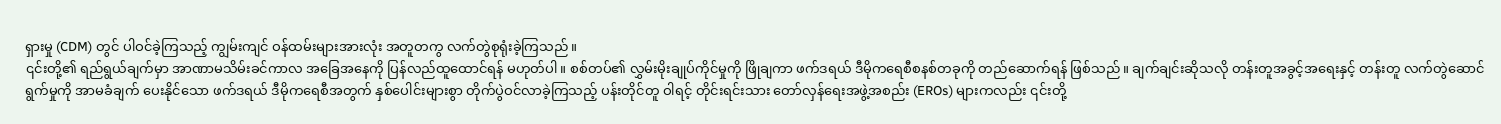ရှားမှု (CDM) တွင် ပါဝင်ခဲ့ကြသည့် ကျွမ်းကျင် ဝန်ထမ်းများအားလုံး အတူတကွ လက်တွဲစုရုံးခဲ့ကြသည်။
၎င်းတို့၏ ရည်ရွယ်ချက်မှာ အာဏာမသိမ်းခင်ကာလ အခြေအနေကို ပြန်လည်ထူထောင်ရန် မဟုတ်ပါ။ စစ်တပ်၏ လွှမ်းမိုးချုပ်ကိုင်မှုကို ဖြိုချကာ ဖက်ဒရယ် ဒီမိုကရေစီစနစ်တခုကို တည်ဆောက်ရန် ဖြစ်သည်။ ချက်ချင်းဆိုသလို တန်းတူအခွင့်အရေးနှင့် တန်းတူ လက်တွဲဆောင်ရွက်မှုကို အာမခံချက် ပေးနိုင်သော ဖက်ဒရယ် ဒီမိုကရေစီအတွက် နှစ်ပေါင်းများစွာ တိုက်ပွဲဝင်လာခဲ့ကြသည့် ပန်းတိုင်တူ ဝါရင့် တိုင်းရင်းသား တော်လှန်ရေးအဖွဲ့အစည်း (EROs) များကလည်း ၎င်းတို့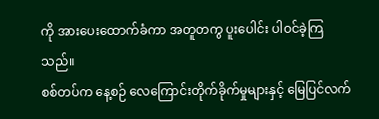ကို အားပေးထောက်ခံကာ အတူတကွ ပူးပေါင်း ပါဝင်ခဲ့ကြသည်။
စစ်တပ်က နေ့စဉ် လေကြောင်းတိုက်ခိုက်မှုများနှင့် မြေပြင်လက်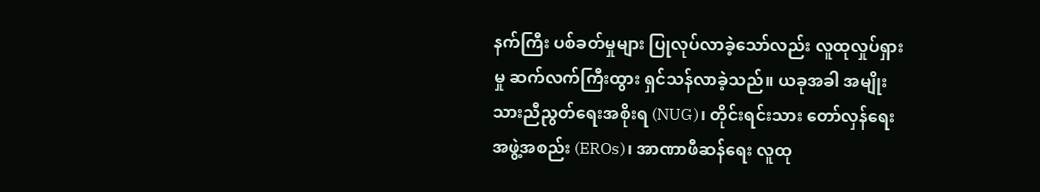နက်ကြီး ပစ်ခတ်မှုများ ပြုလုပ်လာခဲ့သော်လည်း လူထုလှုပ်ရှားမှု ဆက်လက်ကြီးထွား ရှင်သန်လာခဲ့သည်။ ယခုအခါ အမျိုးသားညီညွတ်ရေးအစိုးရ (NUG)၊ တိုင်းရင်းသား တော်လှန်ရေးအဖွဲ့အစည်း (EROs)၊ အာဏာဖီဆန်ရေး လူထု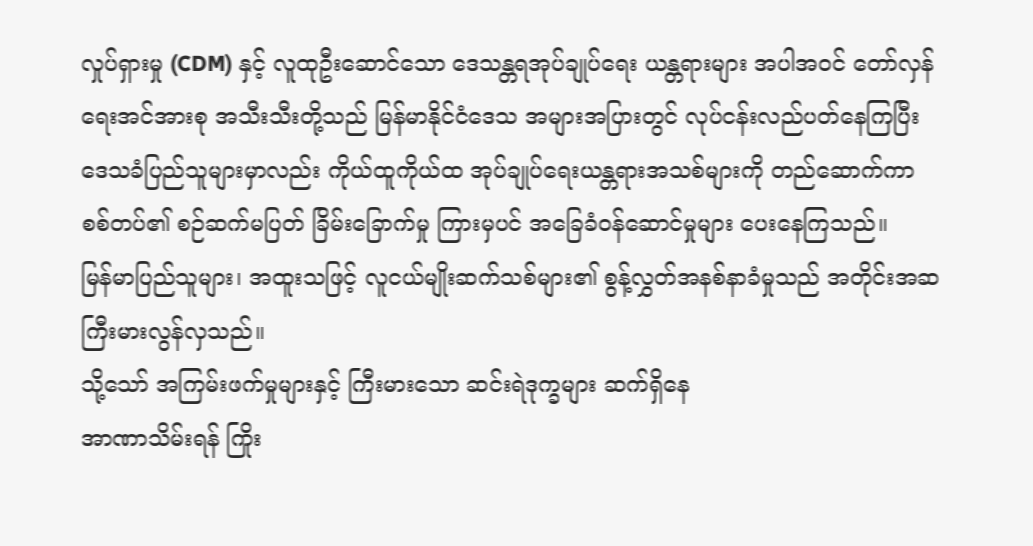လှုပ်ရှားမှု (CDM) နှင့် လူထုဦးဆောင်သော ဒေသန္တရအုပ်ချုပ်ရေး ယန္တရားများ အပါအဝင် တော်လှန်ရေးအင်အားစု အသီးသီးတို့သည် မြန်မာနိုင်ငံဒေသ အများအပြားတွင် လုပ်ငန်းလည်ပတ်နေကြပြီး ဒေသခံပြည်သူများမှာလည်း ကိုယ်ထူကိုယ်ထ အုပ်ချုပ်ရေးယန္တရားအသစ်များကို တည်ဆောက်ကာ စစ်တပ်၏ စဉ်ဆက်မပြတ် ခြိမ်းခြောက်မှု ကြားမှပင် အခြေခံဝန်ဆောင်မှုများ ပေးနေကြသည်။
မြန်မာပြည်သူများ၊ အထူးသဖြင့် လူငယ်မျိုးဆက်သစ်များ၏ စွန့်လွှတ်အနစ်နာခံမှုသည် အတိုင်းအဆ ကြီးမားလွန်လှသည်။
သို့သော် အကြမ်းဖက်မှုများနှင့် ကြီးမားသော ဆင်းရဲဒုက္ခများ ဆက်ရှိနေ
အာဏာသိမ်းရန် ကြိုး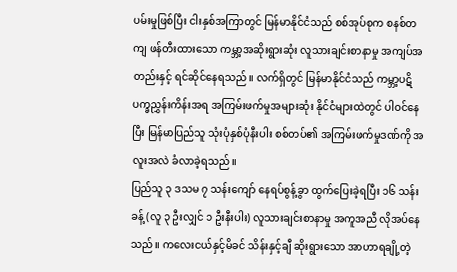ပမ်းမှုဖြစ်ပြီး ငါးနှစ်အကြာတွင် မြန်မာနိုင်ငံသည် စစ်အုပ်စုက စနစ်တကျ ဖန်တီးထားသော ကမ္ဘာ့အဆိုးရွားဆုံး လူသားချင်းစာနာမှု အကျပ်အတည်းနှင့် ရင်ဆိုင်နေရသည်။ လက်ရှိတွင် မြန်မာနိုင်ငံသည် ကမ္ဘာ့ပဋိပက္ခညွှန်းကိန်းအရ အကြမ်းဖက်မှုအများဆုံး နိုင်ငံများထဲတွင် ပါဝင်နေပြီး မြန်မာပြည်သူ သုံးပုံနှစ်ပုံနီးပါး စစ်တပ်၏ အကြမ်းဖက်မှုဒဏ်ကို အလူးအလဲ ခံလာခဲ့ရသည်။
ပြည်သူ ၃ ဒသမ ၇ သန်းကျော် နေရပ်စွန့်ခွာ ထွက်ပြေးခဲ့ရပြီး ၁၆ သန်းခန့် (လူ ၃ ဦးလျှင် ၁ ဦးနီးပါး) လူသားချင်းစာနာမှု အကူအညီ လိုအပ်နေသည်။ ကလေးငယ်နှင့်မိခင် သိန်းနှင့်ချီ ဆိုးရွားသော အာဟာရချို့တဲ့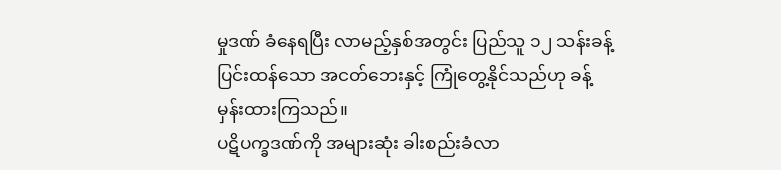မှုဒဏ် ခံနေရပြီး လာမည့်နှစ်အတွင်း ပြည်သူ ၁၂ သန်းခန့် ပြင်းထန်သော အငတ်ဘေးနှင့် ကြုံတွေ့နိုင်သည်ဟု ခန့်မှန်းထားကြသည်။
ပဋိပက္ခဒဏ်ကို အများဆုံး ခါးစည်းခံလာ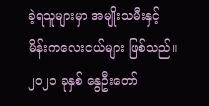ခဲ့ရသူများမှာ အမျိုးသမီးနှင့် မိန်းကလေးငယ်များ ဖြစ်သည်။ ၂၀၂၁ ခုနှစ် နွေဦးတော်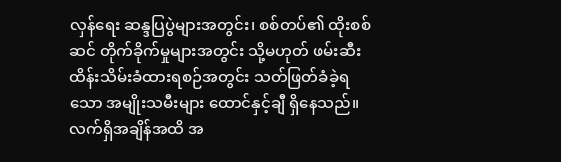လှန်ရေး ဆန္ဒပြပွဲများအတွင်း၊ စစ်တပ်၏ ထိုးစစ်ဆင် တိုက်ခိုက်မှုများအတွင်း သို့မဟုတ် ဖမ်းဆီးထိန်းသိမ်းခံထားရစဉ်အတွင်း သတ်ဖြတ်ခံခဲ့ရသော အမျိုးသမီးများ ထောင်နှင့်ချီ ရှိနေသည်။ လက်ရှိအချိန်အထိ အ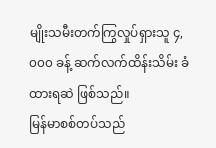မျိုးသမီးတက်ကြွလှုပ်ရှားသူ ၄,၀၀၀ ခန့် ဆက်လက်ထိန်းသိမ်း ခံထားရဆဲ ဖြစ်သည်။
မြန်မာစစ်တပ်သည်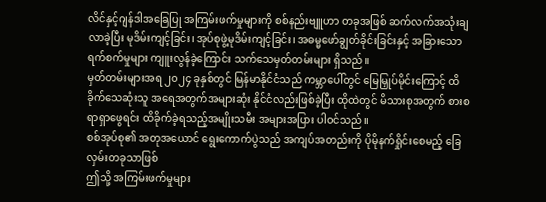လိင်နှင့်ဂျန်ဒါအခြေပြု အကြမ်းဖက်မှုများကို စစ်နည်းဗျူဟာ တခုအဖြစ် ဆက်လက်အသုံးချလာခဲ့ပြီး မုဒိမ်းကျင့်ခြင်း၊ အုပ်စုဖွဲ့မုဒိမ်းကျင့်ခြင်း၊ အဓမ္မဖော်ချွတ်ခိုင်းခြင်းနှင့် အခြားသော ရက်စက်မှုများ ကျူးလွန်ခဲ့ကြောင်း သက်သေမှတ်တမ်းများ ရှိသည်။
မှတ်တမ်းများအရ ၂၀၂၄ ခုနှစ်တွင် မြန်မာနိုင်ငံသည် ကမ္ဘာပေါ်တွင် မြေမြှုပ်မိုင်းကြောင့် ထိခိုက်သေဆုံးသူ အရေအတွက်အများဆုံး နိုင်ငံလည်းဖြစ်ခဲ့ပြီး ထိုထဲတွင် မိသားစုအတွက် စားစရာရှာဖွေရင်း ထိခိုက်ခဲ့ရသည့်အမျိုးသမီး အများအပြား ပါဝင်သည်။
စစ်အုပ်စု၏ အတုအယောင် ရွေးကောက်ပွဲသည် အကျပ်အတည်းကို ပိုမိုနက်ရှိုင်းစေမည့် ခြေလှမ်းတခုသာဖြစ်
ဤသို့ အကြမ်းဖက်မှုများ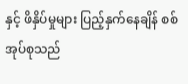နှင့် ဖိနှိပ်မှုများ ပြည့်နှက်နေချိန် စစ်အုပ်စုသည်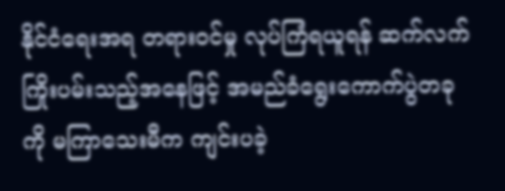နိုင်ငံရေးအရ တရားဝင်မှု လုပ်ကြံရယူရန် ဆက်လက် ကြိုးပမ်းသည့်အနေဖြင့် အမည်ခံရွေးကောက်ပွဲတခုကို မကြာသေးမီက ကျင်းပခဲ့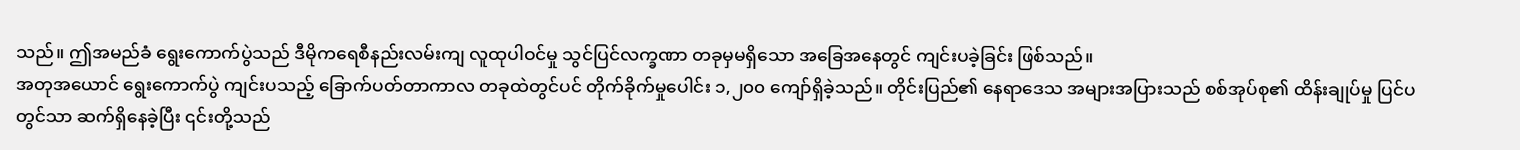သည်။ ဤအမည်ခံ ရွေးကောက်ပွဲသည် ဒီမိုကရေစီနည်းလမ်းကျ လူထုပါဝင်မှု သွင်ပြင်လက္ခဏာ တခုမှမရှိသော အခြေအနေတွင် ကျင်းပခဲ့ခြင်း ဖြစ်သည်။
အတုအယောင် ရွေးကောက်ပွဲ ကျင်းပသည့် ခြောက်ပတ်တာကာလ တခုထဲတွင်ပင် တိုက်ခိုက်မှုပေါင်း ၁,၂၀၀ ကျော်ရှိခဲ့သည်။ တိုင်းပြည်၏ နေရာဒေသ အများအပြားသည် စစ်အုပ်စု၏ ထိန်းချုပ်မှု ပြင်ပတွင်သာ ဆက်ရှိနေခဲ့ပြီး ၎င်းတို့သည်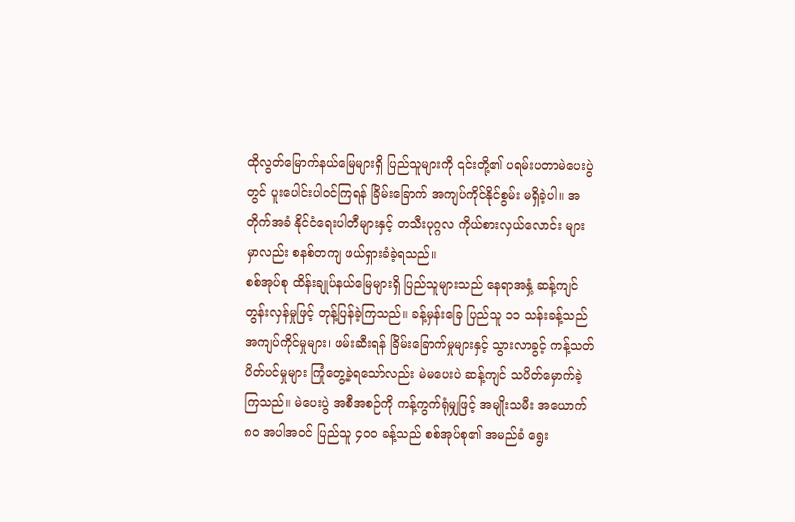ထိုလွတ်မြောက်နယ်မြေများရှိ ပြည်သူများကို ၎င်းတို့၏ ပရမ်းပတာမဲပေးပွဲတွင် ပူးပေါင်းပါဝင်ကြရန် ခြိမ်းခြောက် အကျပ်ကိုင်နိုင်စွမ်း မရှိခဲ့ပါ။ အတိုက်အခံ နိုင်ငံရေးပါတီများနှင့် တသီးပုဂ္ဂလ ကိုယ်စားလှယ်လောင်း များမှာလည်း စနစ်တကျ ဖယ်ရှားခံခဲ့ရသည်။
စစ်အုပ်စု ထိန်းချုပ်နယ်မြေများရှိ ပြည်သူများသည် နေရာအနှံ့ ဆန့်ကျင်တွန်းလှန်မှုဖြင့် တုန့်ပြန်ခဲ့ကြသည်။ ခန့်မှန်းခြေ ပြည်သူ ၁၁ သန်းခန့်သည် အကျပ်ကိုင်မှုများ၊ ဖမ်းဆီးရန် ခြိမ်းခြောက်မှုများနှင့် သွားလာခွင့် ကန့်သတ်ပိတ်ပင်မှုများ ကြုံတွေ့ခဲ့ရသော်လည်း မဲမပေးပဲ ဆန့်ကျင် သပိတ်မှောက်ခဲ့ကြသည်။ မဲပေးပွဲ အစီအစဉ်ကို ကန့်ကွက်ရုံမျှဖြင့် အမျိုးသမီး အယောက် ၈၀ အပါအဝင် ပြည်သူ ၄၀၀ ခန့်သည် စစ်အုပ်စု၏ အမည်ခံ ရွေး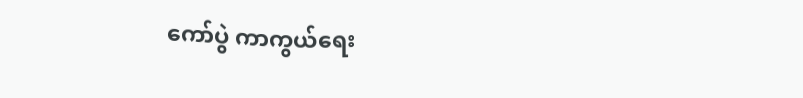ကော်ပွဲ ကာကွယ်ရေး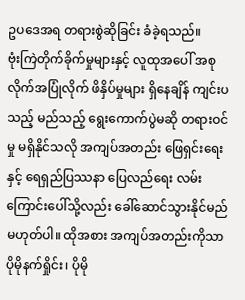ဥပဒေအရ တရားစွဲဆိုခြင်း ခံခဲ့ရသည်။
ဗုံးကြဲတိုက်ခိုက်မှုများနှင့် လူထုအပေါ် အစုလိုက်အပြုံလိုက် ဖိနှိပ်မှုများ ရှိနေချိန် ကျင်းပသည့် မည်သည့် ရွေးကောက်ပွဲမဆို တရားဝင်မှု မရှိနိုင်သလို အကျပ်အတည်း ဖြေရှင်းရေးနှင့် ရေရှည်ပြဿနာ ပြေလည်ရေး လမ်းကြောင်းပေါ်သို့လည်း ခေါ်ဆောင်သွားနိုင်မည် မဟုတ်ပါ။ ထိုအစား အကျပ်အတည်းကိုသာ ပိုမိုနက်ရှိုင်း၊ ပိုမို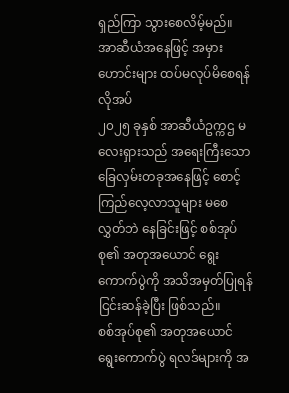ရှည်ကြာ သွားစေလိမ့်မည်။
အာဆီယံအနေဖြင့် အမှားဟောင်းများ ထပ်မလုပ်မိစေရန် လိုအပ်
၂၀၂၅ ခုနှစ် အာဆီယံဥက္ကဌ မလေးရှားသည် အရေးကြီးသော ခြေလှမ်းတခုအနေဖြင့် စောင့်ကြည်လေ့လာသူများ မစေလွှတ်ဘဲ နေခြင်းဖြင့် စစ်အုပ်စု၏ အတုအယောင် ရွေးကောက်ပွဲကို အသိအမှတ်ပြုရန် ငြင်းဆန်ခဲ့ပြီး ဖြစ်သည်။
စစ်အုပ်စု၏ အတုအယောင် ရွေးကောက်ပွဲ ရလဒ်များကို အ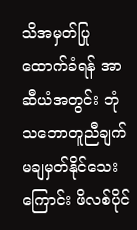သိအမှတ်ပြု ထောက်ခံရန် အာဆီယံအတွင်း ဘုံသဘောတူညီချက် မချမှတ်နိုင်သေးကြောင်း ဖိလစ်ပိုင်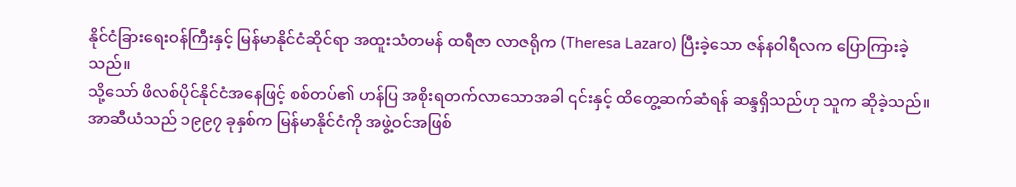နိုင်ငံခြားရေးဝန်ကြီးနှင့် မြန်မာနိုင်ငံဆိုင်ရာ အထူးသံတမန် ထရီဇာ လာဇရိုက (Theresa Lazaro) ပြီးခဲ့သော ဇန်နဝါရီလက ပြောကြားခဲ့သည်။
သို့သော် ဖိလစ်ပိုင်နိုင်ငံအနေဖြင့် စစ်တပ်၏ ဟန်ပြ အစိုးရတက်လာသောအခါ ၎င်းနှင့် ထိတွေ့ဆက်ဆံရန် ဆန္ဒရှိသည်ဟု သူက ဆိုခဲ့သည်။
အာဆီယံသည် ၁၉၉၇ ခုနှစ်က မြန်မာနိုင်ငံကို အဖွဲ့ဝင်အဖြစ်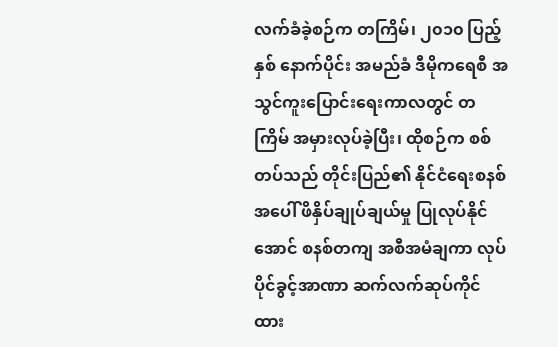လက်ခံခဲ့စဉ်က တကြိမ်၊ ၂၀၁၀ ပြည့်နှစ် နောက်ပိုင်း အမည်ခံ ဒီမိုကရေစီ အသွင်ကူးပြောင်းရေးကာလတွင် တကြိမ် အမှားလုပ်ခဲ့ပြီး၊ ထိုစဉ်က စစ်တပ်သည် တိုင်းပြည်၏ နိုင်ငံရေးစနစ်အပေါ် ဖိနှိပ်ချုပ်ချယ်မှု ပြုလုပ်နိုင်အောင် စနစ်တကျ အစီအမံချကာ လုပ်ပိုင်ခွင့်အာဏာ ဆက်လက်ဆုပ်ကိုင်ထား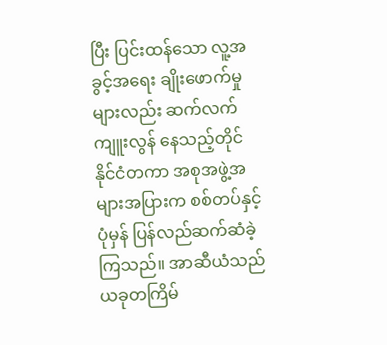ပြီး ပြင်းထန်သော လူ့အခွင့်အရေး ချိုးဖောက်မှုများလည်း ဆက်လက်ကျူးလွန် နေသည့်တိုင် နိုင်ငံတကာ အစုအဖွဲ့အများအပြားက စစ်တပ်နှင့် ပုံမှန် ပြန်လည်ဆက်ဆံခဲ့ကြသည်။ အာဆီယံသည် ယခုတကြိမ်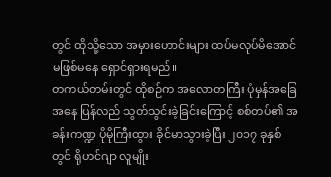တွင် ထိုသို့သော အမှားဟောင်းများ ထပ်မလုပ်မိအောင် မဖြစ်မနေ ရှောင်ရှားရမည်။
တကယ်တမ်းတွင် ထိုစဉ်က အလောတကြီး ပုံမှန်အခြေအနေ ပြန်လည် သွတ်သွင်းခဲ့ခြင်းကြောင့် စစ်တပ်၏ အခန်းကဏ္ဍ ပိုမိုကြီးထွား ခိုင်မာသွားခဲ့ပြီး ၂၀၁၇ ခုနှစ်တွင် ရိုဟင်ဂျာ လူမျိုး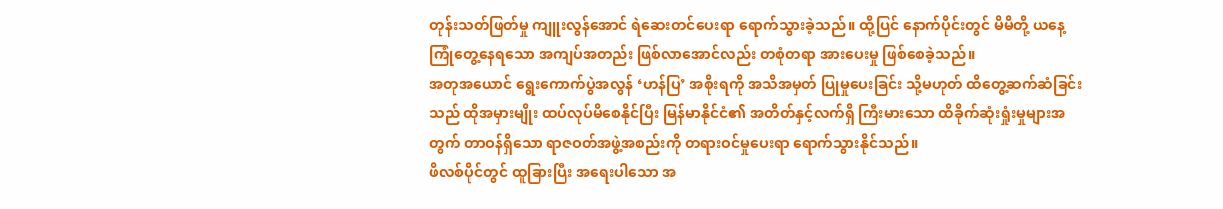တုန်းသတ်ဖြတ်မှု ကျူးလွန်အောင် ရဲဆေးတင်ပေးရာ ရောက်သွားခဲ့သည်။ ထို့ပြင် နောက်ပိုင်းတွင် မိမိတို့ ယနေ့ကြုံတွေ့နေရသော အကျပ်အတည်း ဖြစ်လာအောင်လည်း တစုံတရာ အားပေးမှု ဖြစ်စေခဲ့သည်။
အတုအယောင် ရွေးကောက်ပွဲအလွန် ‘ဟန်ပြ’ အစိုးရကို အသိအမှတ် ပြုမှုပေးခြင်း သို့မဟုတ် ထိတွေ့ဆက်ဆံခြင်းသည် ထိုအမှားမျိုး ထပ်လုပ်မိစေနိုင်ပြီး မြန်မာနိုင်ငံ၏ အတိတ်နှင့်လက်ရှိ ကြီးမားသော ထိခိုက်ဆုံးရှုံးမှုများအတွက် တာဝန်ရှိသော ရာဇဝတ်အဖွဲ့အစည်းကို တရားဝင်မှုပေးရာ ရောက်သွားနိုင်သည်။
ဖိလစ်ပိုင်တွင် ထူခြားပြီး အရေးပါသော အ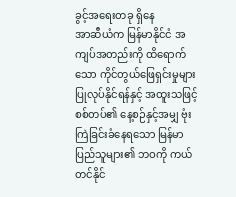ခွင့်အရေးတခု ရှိနေ
အာဆီယံက မြန်မာနိုင်ငံ အကျပ်အတည်းကို ထိရောက်သော ကိုင်တွယ်ဖြေရှင်းမှုများ ပြုလုပ်နိုင်ရန်နှင့် အထူးသဖြင့် စစ်တပ်၏ နေ့စဉ်နှင့်အမျှ ဗုံးကြဲခြင်းခံနေရသော မြန်မာပြည်သူများ၏ ဘဝကို ကယ်တင်နိုင်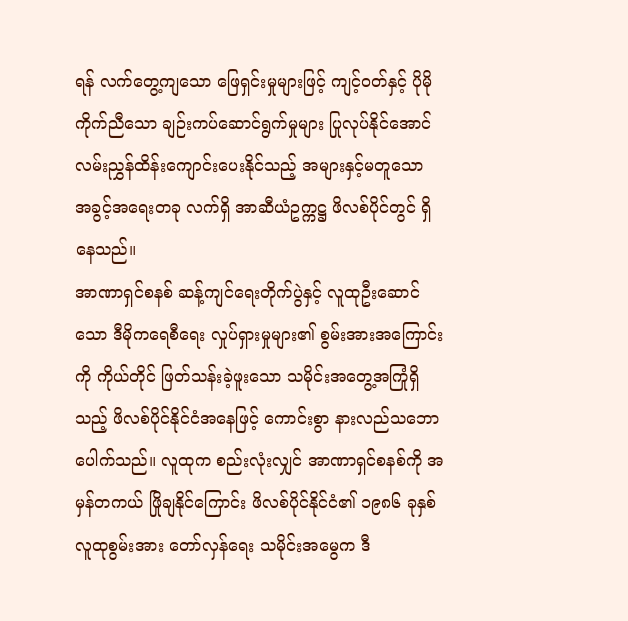ရန် လက်တွေ့ကျသော ဖြေရှင်းမှုများဖြင့် ကျင့်ဝတ်နှင့် ပိုမိုကိုက်ညီသော ချဉ်းကပ်ဆောင်ရွက်မှုများ ပြုလုပ်နိုင်အောင် လမ်းညွှန်ထိန်းကျောင်းပေးနိုင်သည့် အများနှင့်မတူသော အခွင့်အရေးတခု လက်ရှိ အာဆီယံဥက္ကဋ္ဌ ဖိလစ်ပိုင်တွင် ရှိနေသည်။
အာဏာရှင်စနစ် ဆန့်ကျင်ရေးတိုက်ပွဲနှင့် လူထုဦးဆောင်သော ဒီမိုကရေစီရေး လှုပ်ရှားမှုများ၏ စွမ်းအားအကြောင်းကို ကိုယ်တိုင် ဖြတ်သန်းခဲ့ဖူးသော သမိုင်းအတွေ့အကြုံရှိသည့် ဖိလစ်ပိုင်နိုင်ငံအနေဖြင့် ကောင်းစွာ နားလည်သဘောပေါက်သည်။ လူထုက စည်းလုံးလျှင် အာဏာရှင်စနစ်ကို အမှန်တကယ် ဖြိုချနိုင်ကြောင်း ဖိလစ်ပိုင်နိုင်ငံ၏ ၁၉၈၆ ခုနှစ် လူထုစွမ်းအား တော်လှန်ရေး သမိုင်းအမွေက ဒီ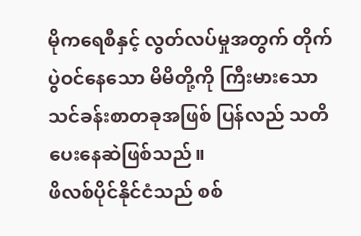မိုကရေစီနှင့် လွတ်လပ်မှုအတွက် တိုက်ပွဲဝင်နေသော မိမိတို့ကို ကြီးမားသော သင်ခန်းစာတခုအဖြစ် ပြန်လည် သတိပေးနေဆဲဖြစ်သည်။
ဖိလစ်ပိုင်နိုင်ငံသည် စစ်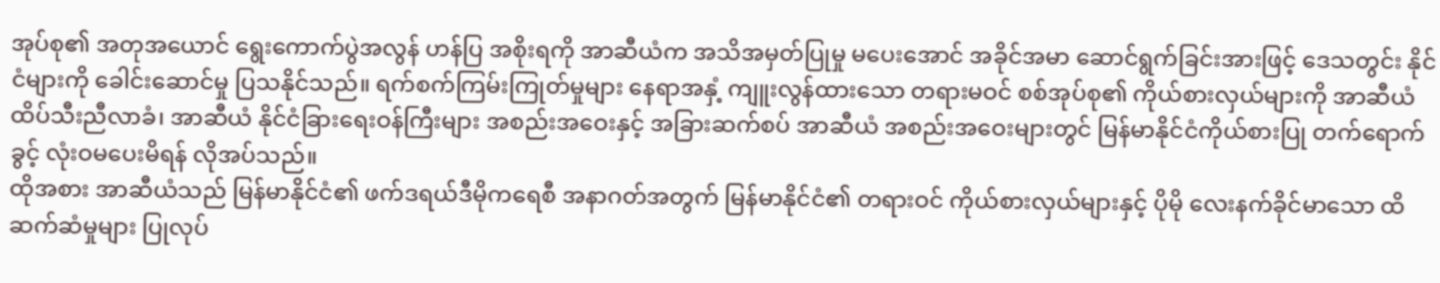အုပ်စု၏ အတုအယောင် ရွေးကောက်ပွဲအလွန် ဟန်ပြ အစိုးရကို အာဆီယံက အသိအမှတ်ပြုမှု မပေးအောင် အခိုင်အမာ ဆောင်ရွက်ခြင်းအားဖြင့် ဒေသတွင်း နိုင်ငံများကို ခေါင်းဆောင်မှု ပြသနိုင်သည်။ ရက်စက်ကြမ်းကြုတ်မှုများ နေရာအနှံ့ ကျူးလွန်ထားသော တရားမဝင် စစ်အုပ်စု၏ ကိုယ်စားလှယ်များကို အာဆီယံထိပ်သီးညီလာခံ၊ အာဆီယံ နိုင်ငံခြားရေးဝန်ကြီးများ အစည်းအဝေးနှင့် အခြားဆက်စပ် အာဆီယံ အစည်းအဝေးများတွင် မြန်မာနိုင်ငံကိုယ်စားပြု တက်ရောက်ခွင့် လုံးဝမပေးမိရန် လိုအပ်သည်။
ထိုအစား အာဆီယံသည် မြန်မာနိုင်ငံ၏ ဖက်ဒရယ်ဒီမိုကရေစီ အနာဂတ်အတွက် မြန်မာနိုင်ငံ၏ တရားဝင် ကိုယ်စားလှယ်များနှင့် ပိုမို လေးနက်ခိုင်မာသော ထိဆက်ဆံမှုများ ပြုလုပ်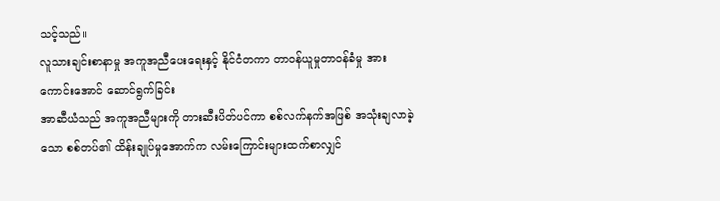သင့်သည်။
လူသားချင်းစာနာမှု အကူအညီပေးရေးနှင့် နိုင်ငံတကာ တာဝန်ယူမှုတာဝန်ခံမှု အားကောင်းအောင် ဆောင်ရွက်ခြင်း
အာဆီယံသည် အကူအညီများကို တားဆီးပိတ်ပင်ကာ စစ်လက်နက်အဖြစ် အသုံးချလာခဲ့သော စစ်တပ်၏ ထိန်းချုပ်မှုအောက်က လမ်းကြောင်းများထက်စာလျှင်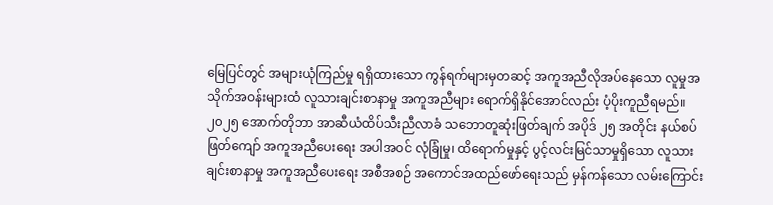မြေပြင်တွင် အများယုံကြည်မှု ရရှိထားသော ကွန်ရက်များမှတဆင့် အကူအညီလိုအပ်နေသော လူမှုအသိုက်အဝန်းများထံ လူသားချင်းစာနာမှု အကူအညီများ ရောက်ရှိနိုင်အောင်လည်း ပံ့ပိုးကူညီရမည်။
၂၀၂၅ အောက်တိုဘာ အာဆီယံထိပ်သီးညီလာခံ သဘောတူဆုံးဖြတ်ချက် အပိုဒ် ၂၅ အတိုင်း နယ်စပ်ဖြတ်ကျော် အကူအညီပေးရေး အပါအဝင် လုံခြုံမှု၊ ထိရောက်မှုနှင့် ပွင့်လင်းမြင်သာမှုရှိသော လူသားချင်းစာနာမှု အကူအညီပေးရေး အစီအစဉ် အကောင်အထည်ဖော်ရေးသည် မှန်ကန်သော လမ်းကြောင်း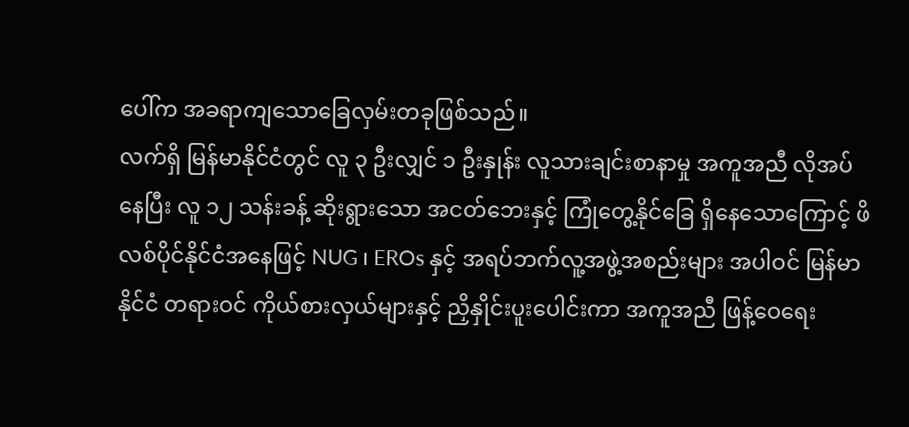ပေါ်က အခရာကျသောခြေလှမ်းတခုဖြစ်သည်။
လက်ရှိ မြန်မာနိုင်ငံတွင် လူ ၃ ဦးလျှင် ၁ ဦးနှုန်း လူသားချင်းစာနာမှု အကူအညီ လိုအပ်နေပြီး လူ ၁၂ သန်းခန့် ဆိုးရွားသော အငတ်ဘေးနှင့် ကြုံတွေ့နိုင်ခြေ ရှိနေသောကြောင့် ဖိလစ်ပိုင်နိုင်ငံအနေဖြင့် NUG ၊ EROs နှင့် အရပ်ဘက်လူ့အဖွဲ့အစည်းများ အပါဝင် မြန်မာနိုင်ငံ တရားဝင် ကိုယ်စားလှယ်များနှင့် ညှိနှိုင်းပူးပေါင်းကာ အကူအညီ ဖြန့်ဝေရေး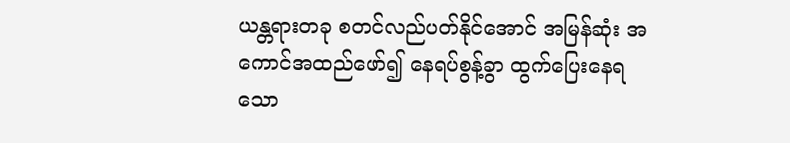ယန္တရားတခု စတင်လည်ပတ်နိုင်အောင် အမြန်ဆုံး အကောင်အထည်ဖော်၍ နေရပ်စွန့်ခွာ ထွက်ပြေးနေရသော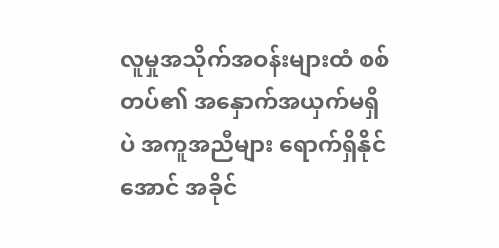လူမှုအသိုက်အဝန်းများထံ စစ်တပ်၏ အနှောက်အယှက်မရှိပဲ အကူအညီများ ရောက်ရှိနိုင်အောင် အခိုင်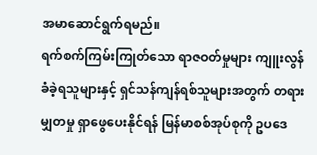အမာဆောင်ရွက်ရမည်။
ရက်စက်ကြမ်းကြုတ်သော ရာဇဝတ်မှုများ ကျူးလွန်ခံခဲ့ရသူများနှင့် ရှင်သန်ကျန်ရစ်သူများအတွက် တရားမျှတမှု ရှာဖွေပေးနိုင်ရန် မြန်မာစစ်အုပ်စုကို ဥပဒေ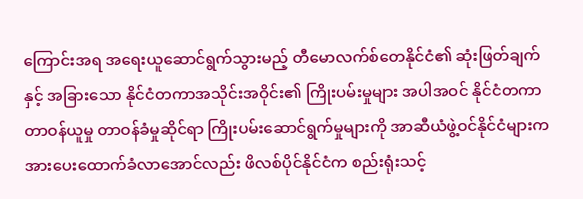ကြောင်းအရ အရေးယူဆောင်ရွက်သွားမည့် တီမောလက်စ်တေနိုင်ငံ၏ ဆုံးဖြတ်ချက်နှင့် အခြားသော နိုင်ငံတကာအသိုင်းအဝိုင်း၏ ကြိုးပမ်းမှုများ အပါအဝင် နိုင်ငံတကာ တာဝန်ယူမှု တာဝန်ခံမှုဆိုင်ရာ ကြိုးပမ်းဆောင်ရွက်မှုများကို အာဆီယံဖွဲ့ဝင်နိုင်ငံများက အားပေးထောက်ခံလာအောင်လည်း ဖိလစ်ပိုင်နိုင်ငံက စည်းရုံးသင့်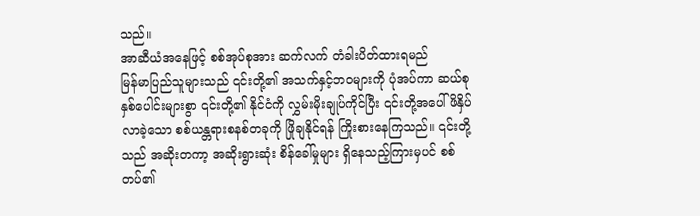သည်။
အာဆီယံအနေဖြင့် စစ်အုပ်စုအား ဆက်လက် တံခါးပိတ်ထားရမည်
မြန်မာပြည်သူများသည် ၎င်းတို့၏ အသက်နှင့်ဘဝများကို ပုံအပ်ကာ ဆယ်စုနှစ်ပေါင်းများစွာ ၎င်းတို့၏ နိုင်ငံကို လွှမ်းမိုးချုပ်ကိုင်ပြီး ၎င်းတို့အပေါ် ဖိနှိပ်လာခဲ့သော စစ်ယန္တရားစနစ်တခုကို ဖြိုချနိုင်ရန် ကြိုးစားနေကြသည်။ ၎င်းတို့သည် အဆိုးတကာ့ အဆိုးရွားဆုံး စိန်ခေါ်မှုများ ရှိနေသည့်ကြားမှပင် စစ်တပ်၏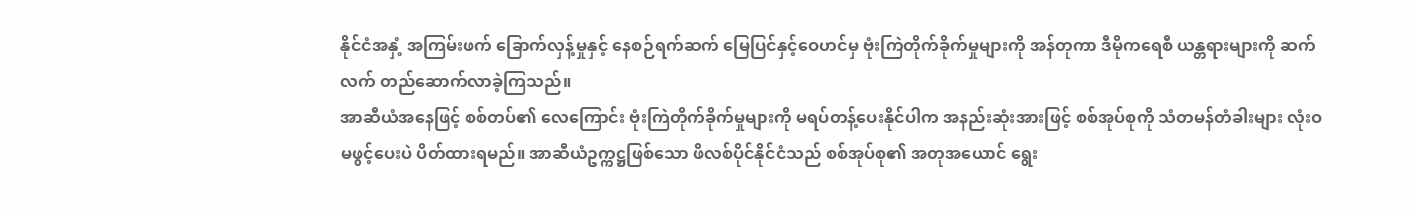နိုင်ငံအနှံ့ အကြမ်းဖက် ခြောက်လှန့်မှုနှင့် နေစဉ်ရက်ဆက် မြေပြင်နှင့်ဝေဟင်မှ ဗုံးကြဲတိုက်ခိုက်မှုများကို အန်တုကာ ဒီမိုကရေစီ ယန္တရားများကို ဆက်လက် တည်ဆောက်လာခဲ့ကြသည်။
အာဆီယံအနေဖြင့် စစ်တပ်၏ လေကြောင်း ဗုံးကြဲတိုက်ခိုက်မှုများကို မရပ်တန့်ပေးနိုင်ပါက အနည်းဆုံးအားဖြင့် စစ်အုပ်စုကို သံတမန်တံခါးများ လုံးဝမဖွင့်ပေးပဲ ပိတ်ထားရမည်။ အာဆီယံဥက္ကဋ္ဌဖြစ်သော ဖိလစ်ပိုင်နိုင်ငံသည် စစ်အုပ်စု၏ အတုအယောင် ရွေး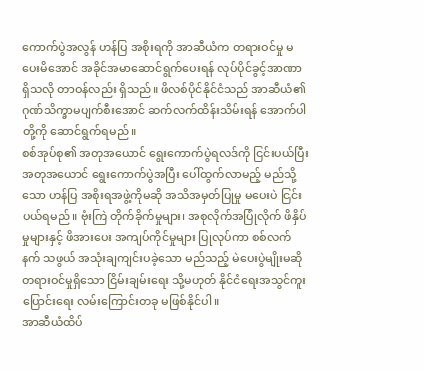ကောက်ပွဲအလွန် ဟန်ပြ အစိုးရကို အာဆီယံက တရားဝင်မှု မပေးမိအောင် အခိုင်အမာဆောင်ရွက်ပေးရန် လုပ်ပိုင်ခွင့်အာဏာရှိသလို တာဝန်လည်း ရှိသည်။ ဖိလစ်ပိုင်နိုင်ငံသည် အာဆီယံ၏ ဂုဏ်သိက္ခာမပျက်စီးအောင် ဆက်လက်ထိန်းသိမ်းရန် အောက်ပါတို့ကို ဆောင်ရွက်ရမည်။
စစ်အုပ်စု၏ အတုအယောင် ရွေးကောက်ပွဲရလဒ်ကို ငြင်းပယ်ပြီး အတုအယောင် ရွေးကောက်ပွဲအပြီး ပေါ်ထွက်လာမည့် မည်သို့သော ဟန်ပြ အစိုးရအဖွဲ့ကိုမဆို အသိအမှတ်ပြုမှု မပေးပဲ ငြင်းပယ်ရမည်။ ဗုံးကြဲ တိုက်ခိုက်မှုများ၊ အစုလိုက်အပြုံလိုက် ဖိနှိပ်မှုများနှင့် ဖိအားပေး အကျပ်ကိုင်မှုများ ပြုလုပ်ကာ စစ်လက်နက် သဖွယ် အသုံးချကျင်းပခဲ့သော မည်သည့် မဲပေးပွဲမျိုးမဆို တရားဝင်မှုရှိသော ငြိမ်းချမ်းရေး သို့မဟုတ် နိုင်ငံရေးအသွင်ကူးပြောင်းရေး လမ်းကြောင်းတခု မဖြစ်နိုင်ပါ။
အာဆီယံထိပ်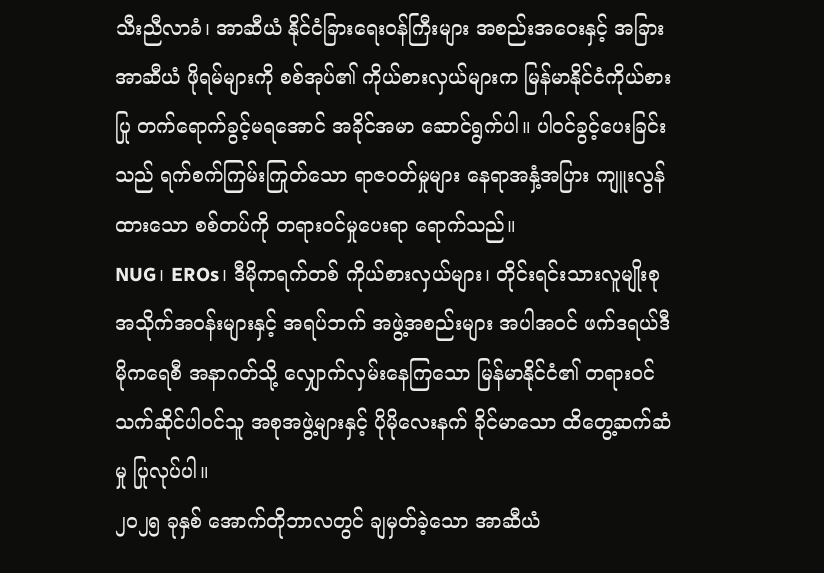သီးညီလာခံ၊ အာဆီယံ နိုင်ငံခြားရေးဝန်ကြီးများ အစည်းအဝေးနှင့် အခြားအာဆီယံ ဖိုရမ်များကို စစ်အုပ်၏ ကိုယ်စားလှယ်များက မြန်မာနိုင်ငံကိုယ်စားပြု တက်ရောက်ခွင့်မရအောင် အခိုင်အမာ ဆောင်ရွက်ပါ။ ပါဝင်ခွင့်ပေးခြင်းသည် ရက်စက်ကြမ်းကြုတ်သော ရာဇဝတ်မှုများ နေရာအနှံ့အပြား ကျူးလွန်ထားသော စစ်တပ်ကို တရားဝင်မှုပေးရာ ရောက်သည်။
NUG၊ EROs၊ ဒီမိုကရက်တစ် ကိုယ်စားလှယ်များ၊ တိုင်းရင်းသားလူမျိုးစု အသိုက်အဝန်းများနှင့် အရပ်ဘက် အဖွဲ့အစည်းများ အပါအဝင် ဖက်ဒရယ်ဒီမိုကရေစီ အနာဂတ်သို့ လျှောက်လှမ်းနေကြသော မြန်မာနိုင်ငံ၏ တရားဝင် သက်ဆိုင်ပါဝင်သူ အစုအဖွဲ့များနှင့် ပိုမိုလေးနက် ခိုင်မာသော ထိတွေ့ဆက်ဆံမှု ပြုလုပ်ပါ။
၂၀၂၅ ခုနှစ် အောက်တိုဘာလတွင် ချမှတ်ခဲ့သော အာဆီယံ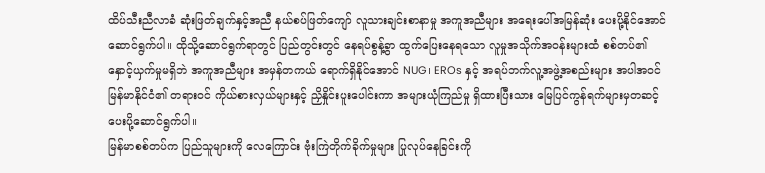ထိပ်သီးညီလာခံ ဆုံးဖြတ်ချက်နှင့်အညီ နယ်စပ်ဖြတ်ကျော် လူသားချင်းစာနာမှု အကူအညီများ အရေးပေါ်အမြန်ဆုံး ပေးပို့နိုင်အောင် ဆောင်ရွက်ပါ။ ထိုသို့ဆောင်ရွက်ရာတွင် ပြည်တွင်းတွင် နေရပ်စွန့်ခွာ ထွက်ပြေးနေရသော လူမှုအသိုက်အဝန်းများထံ စစ်တပ်၏ နှောင့်ယှက်မှုမရှိဘဲ အကူအညီများ အမှန်တကယ် ရောက်ရှိနိုင်အောင် NUG၊ EROs နှင့် အရပ်ဘက်လူ့အဖွဲ့အစည်းများ အပါအဝင် မြန်မာနိုင်ငံ၏ တရားဝင် ကိုယ်စားလှယ်များနှင့် ညှိနှိုင်းပူးပေါင်းကာ အများယုံကြည်မှု ရှိထားပြီးသား မြေပြင်ကွန်ရက်များမှတဆင့် ပေးပို့ဆောင်ရွက်ပါ။
မြန်မာစစ်တပ်က ပြည်သူများကို လေကြောင်း ဗုံးကြဲတိုက်ခိုက်မှုများ ပြုလုပ်နေခြင်းကို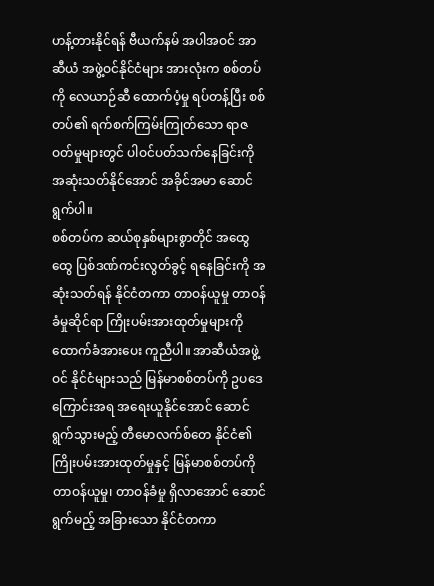ဟန့်တားနိုင်ရန် ဗီယက်နမ် အပါအဝင် အာဆီယံ အဖွဲ့ဝင်နိုင်ငံများ အားလုံးက စစ်တပ်ကို လေယာဉ်ဆီ ထောက်ပံ့မှု ရပ်တန့်ပြီး စစ်တပ်၏ ရက်စက်ကြမ်းကြုတ်သော ရာဇဝတ်မှုများတွင် ပါဝင်ပတ်သက်နေခြင်းကို အဆုံးသတ်နိုင်အောင် အခိုင်အမာ ဆောင်ရွက်ပါ။
စစ်တပ်က ဆယ်စုနှစ်များစွာတိုင် အထွေထွေ ပြစ်ဒဏ်ကင်းလွတ်ခွင့် ရနေခြင်းကို အဆုံးသတ်ရန် နိုင်ငံတကာ တာဝန်ယူမှု တာဝန်ခံမှုဆိုင်ရာ ကြိုးပမ်းအားထုတ်မှုများကို ထောက်ခံအားပေး ကူညီပါ။ အာဆီယံအဖွဲ့ဝင် နိုင်ငံများသည် မြန်မာစစ်တပ်ကို ဥပဒေကြောင်းအရ အရေးယူနိုင်အောင် ဆောင်ရွက်သွားမည့် တီမောလက်စ်တေ နိုင်ငံ၏ ကြိုးပမ်းအားထုတ်မှုနှင့် မြန်မာစစ်တပ်ကို တာဝန်ယူမှု၊ တာဝန်ခံမှု ရှိလာအောင် ဆောင်ရွက်မည့် အခြားသော နိုင်ငံတကာ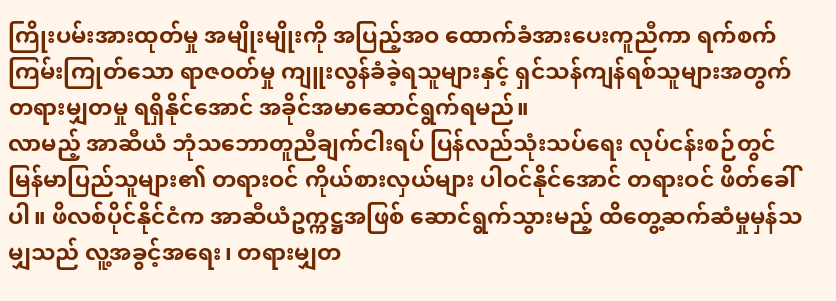ကြိုးပမ်းအားထုတ်မှု အမျိုးမျိုးကို အပြည့်အဝ ထောက်ခံအားပေးကူညီကာ ရက်စက်ကြမ်းကြုတ်သော ရာဇဝတ်မှု ကျူးလွန်ခံခဲ့ရသူများနှင့် ရှင်သန်ကျန်ရစ်သူများအတွက် တရားမျှတမှု ရရှိနိုင်အောင် အခိုင်အမာဆောင်ရွက်ရမည်။
လာမည့် အာဆီယံ ဘုံသဘောတူညီချက်ငါးရပ် ပြန်လည်သုံးသပ်ရေး လုပ်ငန်းစဉ်တွင် မြန်မာပြည်သူများ၏ တရားဝင် ကိုယ်စားလှယ်များ ပါဝင်နိုင်အောင် တရားဝင် ဖိတ်ခေါ်ပါ။ ဖိလစ်ပိုင်နိုင်ငံက အာဆီယံဥက္ကဋ္ဌအဖြစ် ဆောင်ရွက်သွားမည့် ထိတွေ့ဆက်ဆံမှုမှန်သမျှသည် လူ့အခွင့်အရေး၊ တရားမျှတ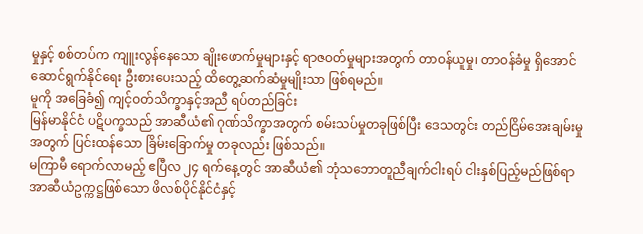မှုနှင့် စစ်တပ်က ကျူးလွန်နေသော ချိုးဖောက်မှုများနှင့် ရာဇဝတ်မှုများအတွက် တာဝန်ယူမှု၊ တာဝန်ခံမှု ရှိအောင် ဆောင်ရွက်နိုင်ရေး ဦးစားပေးသည့် ထိတွေ့ဆက်ဆံမှုမျိုးသာ ဖြစ်ရမည်။
မူကို အခြေခံ၍ ကျင့်ဝတ်သိက္ခာနှင့်အညီ ရပ်တည်ခြင်း
မြန်မာနိုင်ငံ ပဋိပက္ခသည် အာဆီယံ၏ ဂုဏ်သိက္ခာအတွက် စမ်းသပ်မှုတခုဖြစ်ပြီး ဒေသတွင်း တည်ငြိမ်အေးချမ်းမှုအတွက် ပြင်းထန်သော ခြိမ်းခြောက်မှု တခုလည်း ဖြစ်သည်။
မကြာမီ ရောက်လာမည့် ဧပြီလ ၂၄ ရက်နေ့တွင် အာဆီယံ၏ ဘုံသဘောတူညီချက်ငါးရပ် ငါးနှစ်ပြည့်မည်ဖြစ်ရာ အာဆီယံဥက္ကဋ္ဌဖြစ်သော ဖိလစ်ပိုင်နိုင်ငံနှင့်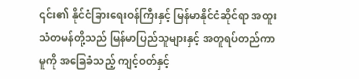၎င်း၏ နိုင်ငံခြားရေးဝန်ကြီးနှင့် မြန်မာနိုင်ငံဆိုင်ရာ အထူးသံတမန်တို့သည် မြန်မာပြည်သူများနှင့် အတူရပ်တည်ကာ မူကို အခြေခံသည့် ကျင့်ဝတ်နှင့်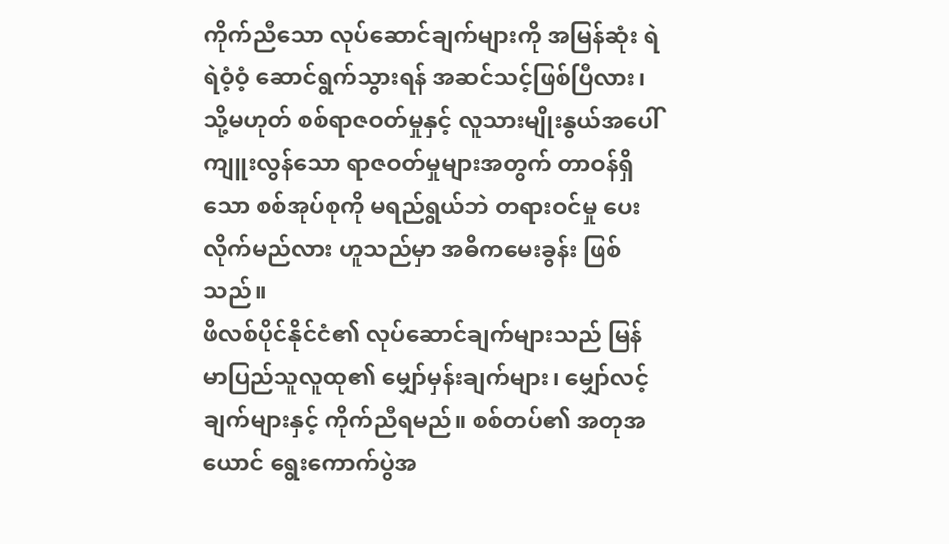ကိုက်ညီသော လုပ်ဆောင်ချက်များကို အမြန်ဆုံး ရဲရဲဝံ့ဝံ့ ဆောင်ရွက်သွားရန် အဆင်သင့်ဖြစ်ပြီလား၊ သို့မဟုတ် စစ်ရာဇဝတ်မှုနှင့် လူသားမျိုးနွယ်အပေါ် ကျူးလွန်သော ရာဇဝတ်မှုများအတွက် တာဝန်ရှိသော စစ်အုပ်စုကို မရည်ရွယ်ဘဲ တရားဝင်မှု ပေးလိုက်မည်လား ဟူသည်မှာ အဓိကမေးခွန်း ဖြစ်သည်။
ဖိလစ်ပိုင်နိုင်ငံ၏ လုပ်ဆောင်ချက်များသည် မြန်မာပြည်သူလူထု၏ မျှော်မှန်းချက်များ၊ မျှော်လင့်ချက်များနှင့် ကိုက်ညီရမည်။ စစ်တပ်၏ အတုအယောင် ရွေးကောက်ပွဲအ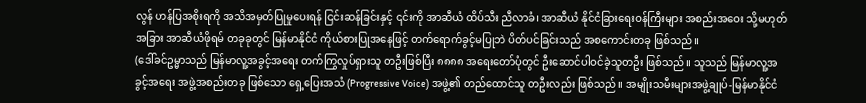လွန် ဟန်ပြအစိုးရကို အသိအမှတ်ပြုမှုပေးရန် ငြင်းဆန်ခြင်းနှင့် ၎င်းကို အာဆီယံ ထိပ်သီး ညီလာခံ၊ အာဆီယံ နိုင်ငံခြားရေးဝန်ကြီးများ အစည်းအဝေး သို့မဟုတ် အခြား အာဆီယံဖိုရမ် တခုခုတွင် မြန်မာနိုင်ငံ ကိုယ်စားပြုအနေဖြင့် တက်ရောက်ခွင့်မပြုဘဲ ပိတ်ပင်ခြင်းသည် အစကောင်းတခု ဖြစ်သည်။
(ဒေါ်ခင်ဥမ္မာသည် မြန်မာလူ့အခွင့်အရေး တက်ကြွလှုပ်ရှားသူ တဦးဖြစ်ပြီး ၈၈၈၈ အရေးတော်ပုံတွင် ဦးဆောင်ပါဝင်ခဲ့သူတဦး ဖြစ်သည်။ သူသည် မြန်မာလူ့အခွင့်အရေး အဖွဲ့အစည်းတခု ဖြစ်သော ရှေ့ပြေးအသံ (Progressive Voice) အဖွဲ့၏ တည်ထောင်သူ တဦးလည်း ဖြစ်သည်။ အမျိုးသမီးများအဖွဲ့ချုပ်-မြန်မာနိုင်ငံ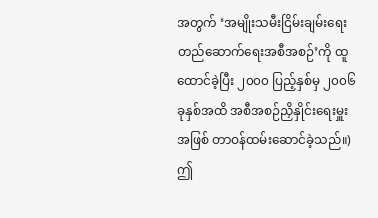အတွက် ‘အမျိုးသမီးငြိမ်းချမ်းရေး တည်ဆောက်ရေးအစီအစဉ်’ကို ထူထောင်ခဲ့ပြီး ၂၀၀၀ ပြည့်နှစ်မှ ၂၀၀၆ ခုနှစ်အထိ အစီအစဉ်ညှိနှိုင်းရေးမှူးအဖြစ် တာဝန်ထမ်းဆောင်ခဲ့သည်။)
ဤ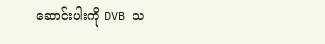ဆောင်းပါးကို DVB သ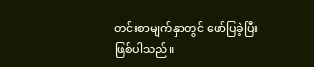တင်းစာမျက်နှာတွင် ဖော်ပြခဲ့ပြီးဖြစ်ပါသည်။